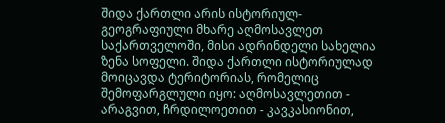შიდა ქართლი არის ისტორიულ-გეოგრაფიული მხარე აღმოსავლეთ საქართველოში, მისი ადრინდელი სახელია ზენა სოფელი. შიდა ქართლი ისტორიულად მოიცავდა ტერიტორიას, რომელიც შემოფარგლული იყო: აღმოსავლეთით - არაგვით, ჩრდილოეთით - კავკასიონით,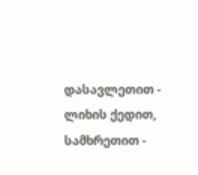დასავლეთით - ლიხის ქედით, სამხრეთით -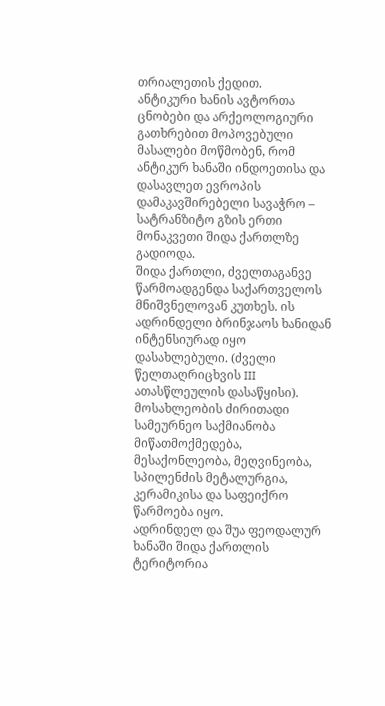თრიალეთის ქედით.
ანტიკური ხანის ავტორთა ცნობები და არქეოლოგიური გათხრებით მოპოვებული მასალები მოწმობენ, რომ ანტიკურ ხანაში ინდოეთისა და დასავლეთ ევროპის დამაკავშირებელი სავაჭრო – სატრანზიტო გზის ერთი მონაკვეთი შიდა ქართლზე გადიოდა.
შიდა ქართლი, ძველთაგანვე წარმოადგენდა საქართველოს მნიშვნელოვან კუთხეს. ის ადრინდელი ბრინჯაოს ხანიდან ინტენსიურად იყო დასახლებული. (ძველი წელთაღრიცხვის III ათასწლეულის დასაწყისი). მოსახლეობის ძირითადი სამეურნეო საქმიანობა მიწათმოქმედება, მესაქონლეობა, მეღვინეობა, სპილენძის მეტალურგია, კერამიკისა და საფეიქრო წარმოება იყო.
ადრინდელ და შუა ფეოდალურ ხანაში შიდა ქართლის ტერიტორია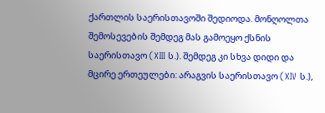ქართლის საერისთავოში შედიოდა. მონღოლთა შემოსევების შემდეგ მას გამოეყო ქსნის საერისთავო (XIII ს.). შემდეგ კი სხვა დიდი და მცირე ერთეულები: არაგვის საერისთავო (XIV ს.),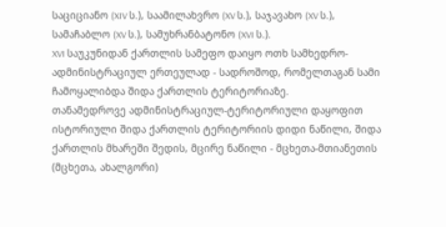საციციანო (XIV ს.), საამილახვრო (XV ს.), საჯავახო (XV ს.), სამაჩაბლო (XV ს.), სამუხრანბატონო (XVI ს.).
XVI საუკუნიდან ქართლის სამეფო დაიყო ოთხ სამხედრო-ადმინისტრაციულ ერთეულად - სადროშოდ, რომელთაგან სამი ჩამოყალიბდა შიდა ქართლის ტერიტორიაზე.
თანამედროვე ადმინისტრაციულ-ტერიტორიული დაყოფით ისტორიული შიდა ქართლის ტერიტორიის დიდი ნაწილი, შიდა ქართლის მხარეში შედის, მცირე ნაწილი - მცხეთა-მთიანეთის (მცხეთა, ახალგორი)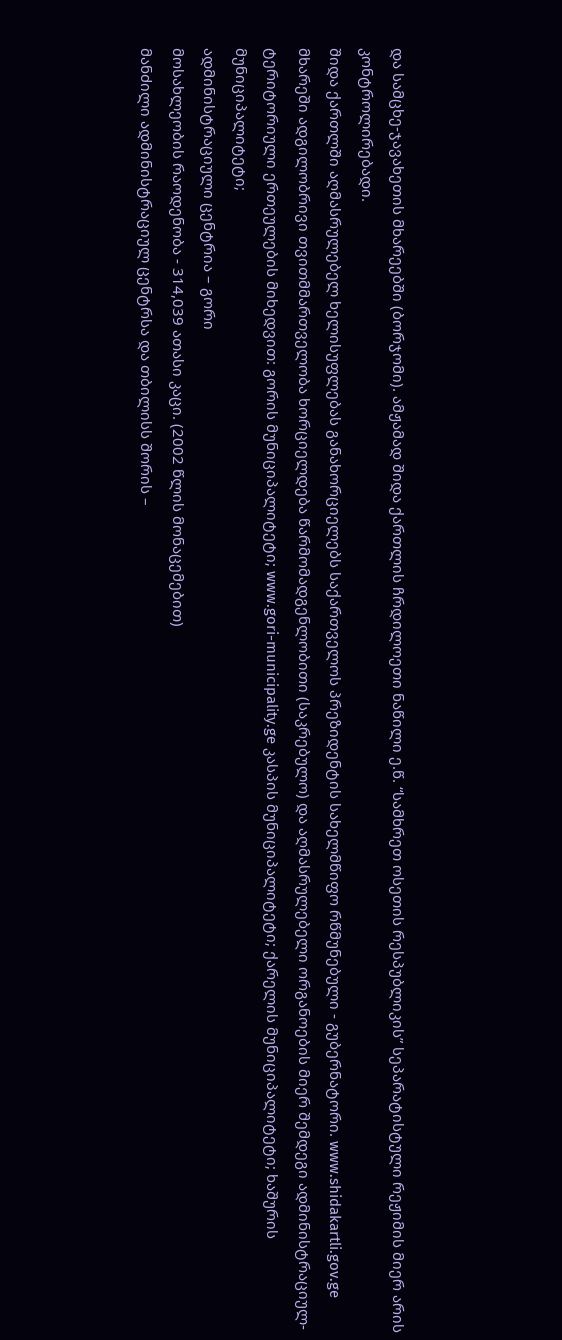და სამცხე-ჯავახეთის მხარეებში (ბორჯომი). ამჟამად შიდა ქართლის ჩრდილოეთი ნაწილი ე.წ. “სამხრეთ ოსეთის რესპუბლიკის” სეპარატისტული რეჟიმის მიერ არის კონტროლირებადი.
შიდა ქართლში აღმასრულებელ ხელისუფლებას განახორციელებს საქართველოს პრეზიდენტის სახელმწიფო რწმუნებული - გუბერნატორი. www.shidakartli.gov.ge
მხარეში ადგილობრივი თვითმმართველობა ხორციელდება წარმომადგენლობითი (საკრებულო) და აღმასრულებელი ორგანოების მიერ შემდეგი ადმინისტრაციულ-ტერიტორიული ერთეულების მიხედვით: გორის მუნიციპალიტეტი; www.gori-municipality.ge კასპის მუნიციპალიტეტი; ქარელის მუნიციპალიტეტი; ხაშურის მუნიციპალიტეტი;
ადმინისტრაციული ცენტრია – გორი
მოსახლეობის რაოდენობა - 314,039 ათასი კაცი. (2002 წლის მონაცემებით)
მანძილი ადმინისტრაციულ ცენტრსა და თბილისს შორის –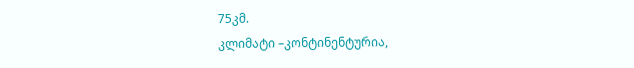75კმ.
კლიმატი –კონტინენტურია,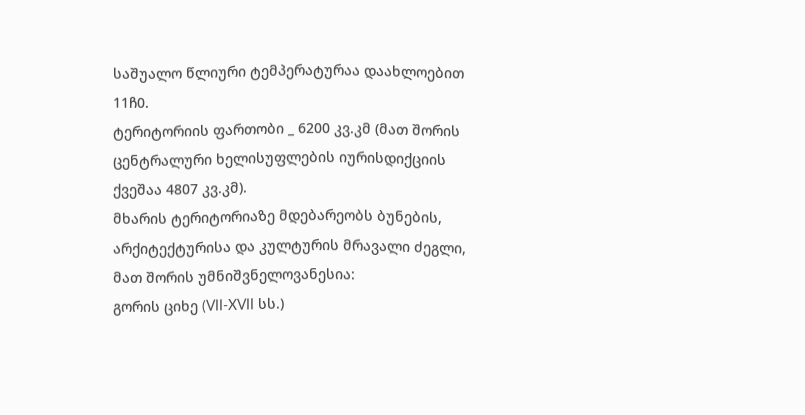საშუალო წლიური ტემპერატურაა დაახლოებით 11ჩ0.
ტერიტორიის ფართობი _ 6200 კვ.კმ (მათ შორის ცენტრალური ხელისუფლების იურისდიქციის ქვეშაა 4807 კვ.კმ).
მხარის ტერიტორიაზე მდებარეობს ბუნების, არქიტექტურისა და კულტურის მრავალი ძეგლი, მათ შორის უმნიშვნელოვანესია:
გორის ციხე (VII-XVII სს.)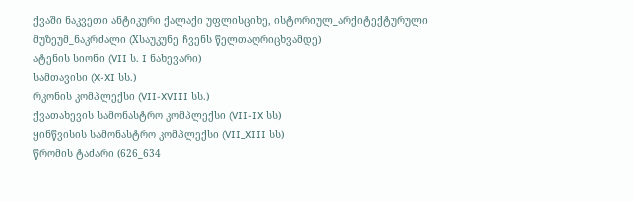ქვაში ნაკვეთი ანტიკური ქალაქი უფლისციხე, ისტორიულ_არქიტექტურული მუზეუმ_ნაკრძალი (Xსაუკუნე ჩვენს წელთაღრიცხვამდე)
ატენის სიონი (VII ს. I ნახევარი)
სამთავისი (X-XI სს.)
რკონის კომპლექსი (VII-XVIII სს.)
ქვათახევის სამონასტრო კომპლექსი (VII-IX სს)
ყინწვისის სამონასტრო კომპლექსი (VII_XIII სს)
წრომის ტაძარი (626_634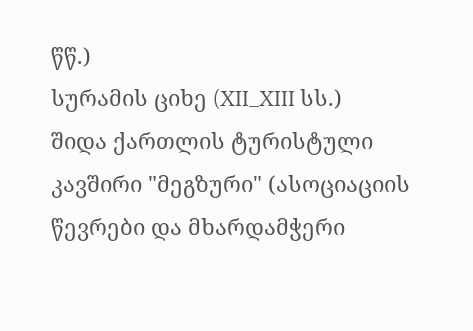წწ.)
სურამის ციხე (XII_XIII სს.)
შიდა ქართლის ტურისტული კავშირი "მეგზური" (ასოციაციის წევრები და მხარდამჭერი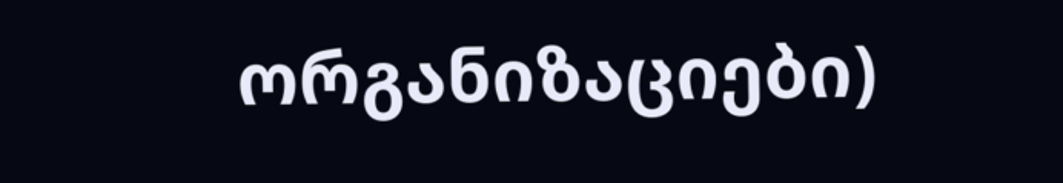ორგანიზაციები)